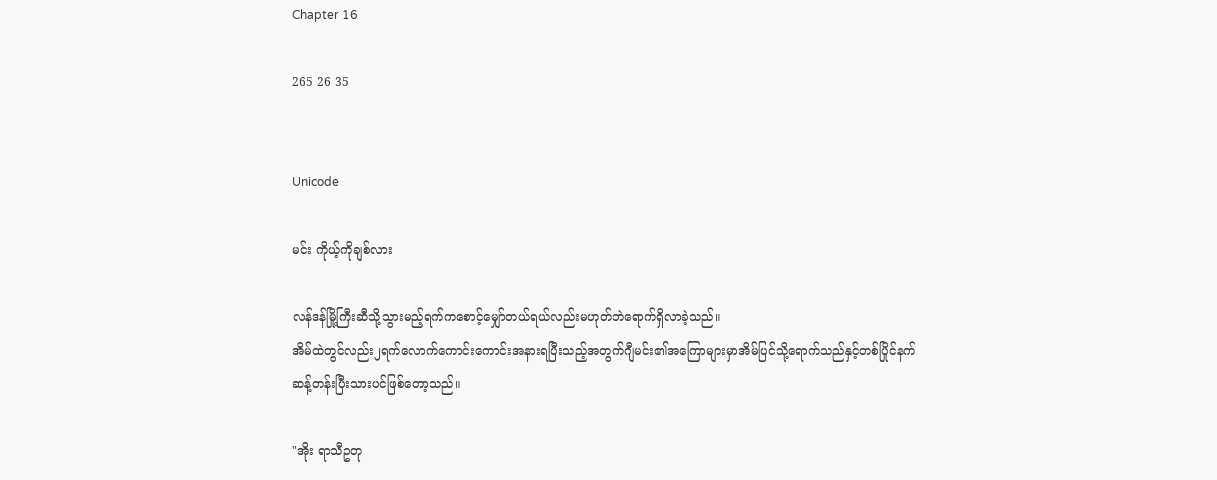Chapter 16

265 26 35


Unicode

မင်း ကိုယ့်ကိုချစ်လား

လန်ဒန်မြို့ကြီးဆီသို့သွားမည့်ရက်ကစောင့်မျှော်တယ်ရယ်လည်းမဟုတ်ဘဲရောက်ရှိလာခဲ့သည်။
အိမ်ထဲတွင်လည်း၂ရက်လောက်ကောင်းကောင်းအနားရပြီးသည့်အတွက်ဂျီမင်း၏အကြောများမှာအိမ်ပြင်သို့ရောက်သည်နှင့်တစ်ပြိုင်နက်ဆန့်တန်းပြီးသားပင်ဖြစ်တော့သည်။

"အိုး ရာသီဥတု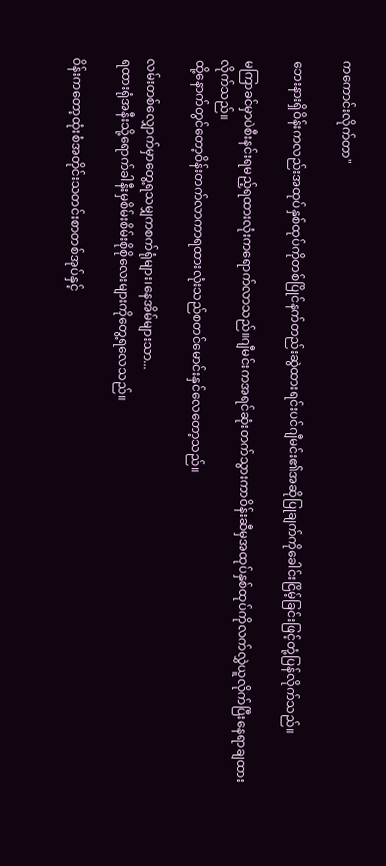ကကောင်းလိုက်တာ"

ဘေးနားရှိဝိန်းကလည်းအထုပ်နှစ်ထုပ်ကိုတစ်ပြိုင်နက်တည်းဆွဲထားရင်းပင်ဂျီမင်း၏အဆိုပြုချက်ကိုခေါင်းငြိမ့်ခြင်းဖြင့်တုံ့ပြန်လိုက်သည်။

မကြာခင်မှာပဲစီးနင်းရမည့်ရထားလုံးကရောက်လာသည်။ဂျီမင်းကအရင်ဆုံးတက်သွားကာဝိန်းဆီမှအထုပ်နှစ်ထုပ်ကိုလက်လွှဲယူလိုက်ပြီးနေရာချထားလိုက်သည်။
ထို့နောက်တွင်တော့ဝိန်းတက်လာကာရထားလုံးသည်စတင်မောင်းနှင်လေတော့သည်။

လမ်းတစ်လျှောက်မှာတွေ့ရသမျှကစက်ရုံများ၊နေအိမ်များသာ...
ရထားရုံအနီးသို့ရောက်ခါနီးမှစိမ်းစိမ်းစိုစိုလေးများကိုတွေ့ရလေသည်။

ဝိန်းကတော့ထုံးစံအတိုင်းသတင်းစာတစ်အုပ်နှင့်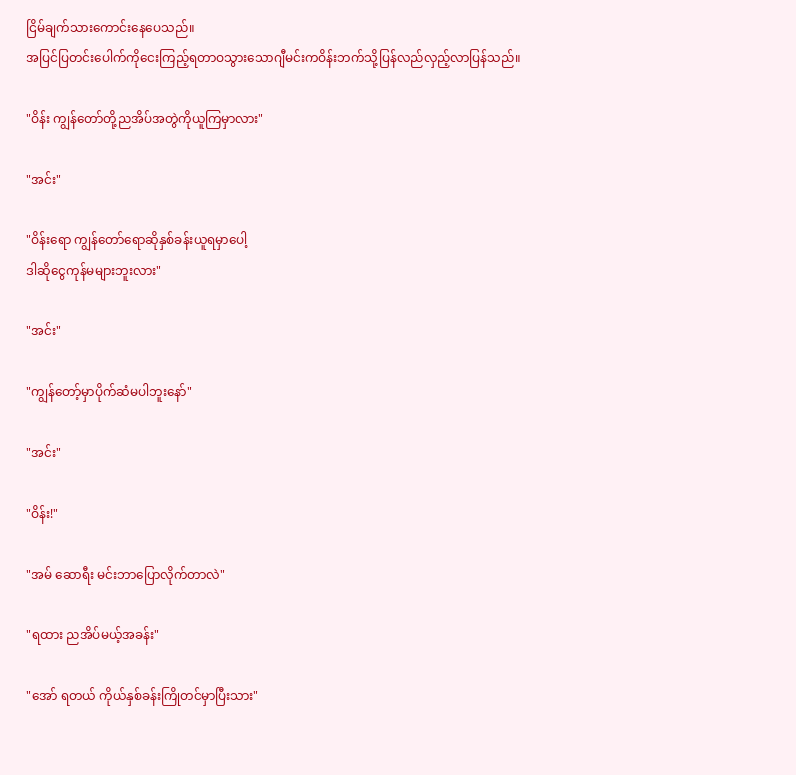ငြိမ်ချက်သားကောင်းနေပေသည်။
အပြင်ပြတင်းပေါက်ကိုငေးကြည့်ရတာဝသွားသောဂျီမင်းကဝိန်းဘက်သို့ပြန်လည်လှည့်လာပြန်သည်။

"ဝိန်း ကျွန်တော်တို့ညအိပ်အတွဲကိုယူကြမှာလား"

"အင်း"

"ဝိန်းရော ကျွန်တော်ရောဆိုနှစ်ခန်းယူရမှာပေါ့
ဒါဆိုငွေကုန်မများဘူးလား"

"အင်း"

"ကျွန်တော့်မှာပိုက်ဆံမပါဘူးနော်"

"အင်း"

"ဝိန်း!"

"အမ် ဆောရီး မင်းဘာပြောလိုက်တာလဲ"

"ရထား ညအိပ်မယ့်အခန်း"

"အော် ရတယ် ကိုယ်နှစ်ခန်းကြိုတင်မှာပြီးသား"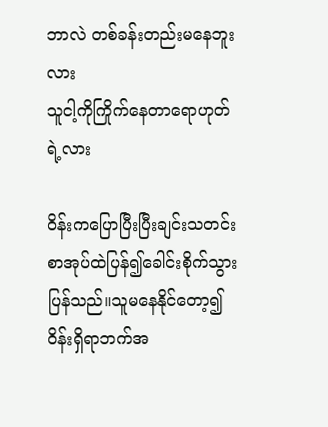ဘာလဲ တစ်ခန်းတည်းမနေဘူးလား
သူငါ့ကိုကြိုက်နေတာရောဟုတ်ရဲ့လား

ဝိန်းကပြောပြီးပြီးချင်းသတင်းစာအုပ်ထဲပြန်၍ခေါင်းစိုက်သွားပြန်သည်။သူမနေနိုင်တော့၍ဝိန်းရှိရာဘက်အ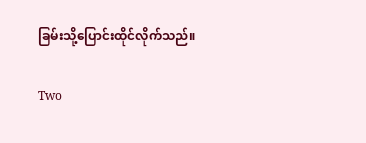ခြမ်းသို့ပြောင်းထိုင်လိုက်သည်။

Two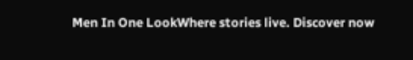Men In One LookWhere stories live. Discover now